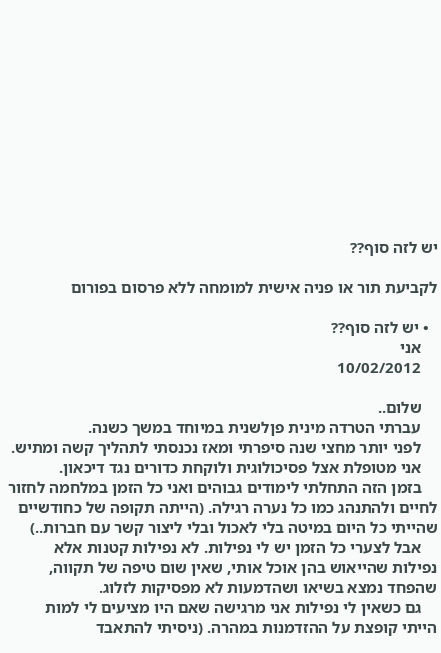יש לזה סוף??

לקביעת תור או פניה אישית למומחה ללא פרסום בפורום

  • יש לזה סוף??
    אני
    10/02/2012

    שלום..
    עברתי הטרדה מינית פןלשנית במיוחד במשך כשנה.
    לפני יותר מחצי שנה סיפרתי ומאז נכנסתי לתהליך קשה ומתיש.
    אני מטופלת אצל פסיכולוגית ולוקחת כדורים נגד דיכאון.
    בזמן הזה התחלתי לימודים גבוהים ואני כל הזמן במלחמה לחזור לחיים ולהתנהג כמו כל נערה רגילה. (הייתה תקופה של כחודשיים שהייתי כל היום במיטה בלי לאכול ובלי ליצור קשר עם חברות..)
    אבל לצערי כל הזמן יש לי נפילות. לא נפילות קטנות אלא נפילות שהייאוש בהן אוכל אותי, שאין שום טיפה של תקווה, שהפחד נמצא בשיאו ושהדמעות לא מפסיקות לזלוג.
    גם כשאין לי נפילות אני מרגישה שאם היו מציעים לי למות הייתי קופצת על ההזדמנות במהרה. (ניסיתי להתאבד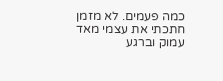כמה פעמים. לא מזמן חתכתי את עצמי מאד עמוק וברגע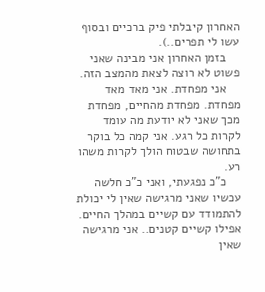האחרון קיבלתי פיק ברכיים ובסוף עשו לי תפרים..).
    בזמן האחרון אני מבינה שאני פשוט לא רוצה לצאת מהמצב הזה.
    אני מפחדת. אני מאד מאד מפחדת. מפחדת מהחיים, מפחדת מכך שאני לא יודעת מה עומד לקרות כל רגע. אני קמה כל בוקר בתחושה שבטוח הולך לקרות משהו רע.
    כ"כ נפגעתי, ואני כ"כ חלשה עכשיו שאני מרגישה שאין לי יכולת להתמודד עם קשיים במהלך החיים. אפילו קשיים קטנים.. אני מרגישה שאין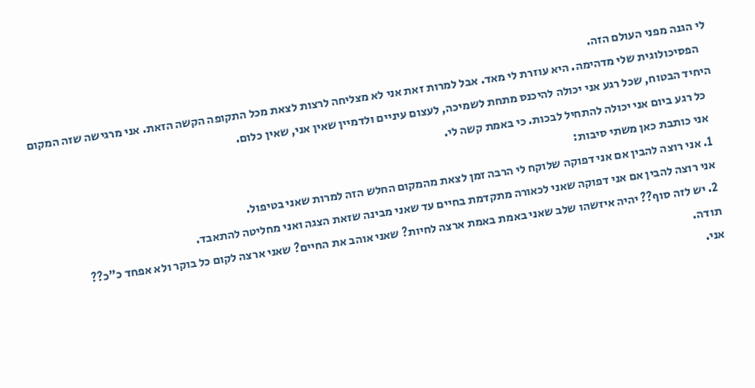לי הגנה מפני העולם הזה.
    הפסיכולוגית שלי מדהימה. היא עוזרת לי מאד. אבל למרות זאת אני לא מצליחה לרצות לצאת מכל התקופה הקשה הזאת. אני מרגישה שזה המקום היחיד הבטוח, שכל רגע אני יכולה להיכנס מתחת לשמיכה, לעצום עיניים ולדמיין שאין אני, שאין כלום.
    כל רגע ביום אני יכולה להתחיל לבכות. כי באמת קשה לי.
    אני כותבת כאן משתי סיבות:
    1. אני רוצה להבין אם אני דפוקה שלוקח לי הרבה זמן לצאת מהמקום החלש הזה למרות שאני בטיפול.
    אני רוצה להבין אם אני דפוקה שאני לכאורה מתקדמת בחיים עד שאני מבינה שזאת הצגה ואני מחליטה להתאבד.
    2. יש לזה סוף?? יהיה איזשהו שלב שאני באמת באמת ארצה לחיות? שאני אוהב את החיים? שאני ארצה לקום כל בוקר ולא אפחד כ"כ??
    תודה.
    אני.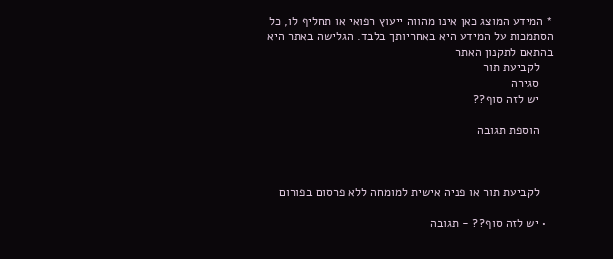* המידע המוצג כאן אינו מהווה ייעוץ רפואי או תחליף לו, כל הסתמכות על המידע היא באחריותך בלבד. הגלישה באתר היא בהתאם לתקנון האתר
    לקביעת תור
    סגירה
    יש לזה סוף??

    הוספת תגובה



    לקביעת תור או פניה אישית למומחה ללא פרסום בפורום

  • יש לזה סוף?? - תגובה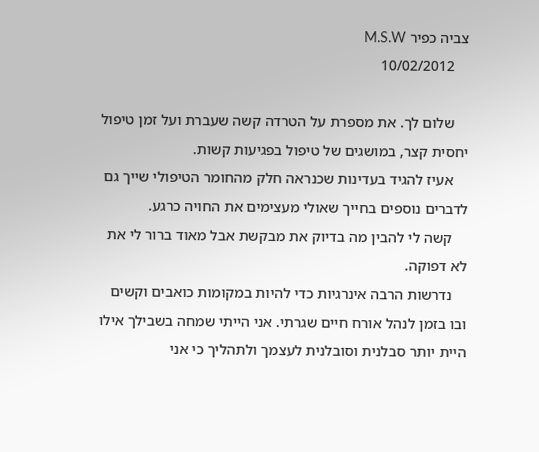צביה כפיר M.S.W
    10/02/2012

    שלום לך. את מספרת על הטרדה קשה שעברת ועל זמן טיפול יחסית קצר, במושגים של טיפול בפגיעות קשות.
    אעיז להגיד בעדינות שכנראה חלק מהחומר הטיפולי שייך גם לדברים נוספים בחייך שאולי מעצימים את החויה כרגע.
    קשה לי להבין מה בדיוק את מבקשת אבל מאוד ברור לי את לא דפוקה.
    נדרשות הרבה אינרגיות כדי להיות במקומות כואבים וקשים ובו בזמן לנהל אורח חיים שגרתי. אני הייתי שמחה בשבילך אילו היית יותר סבלנית וסובלנית לעצמך ולתהליך כי אני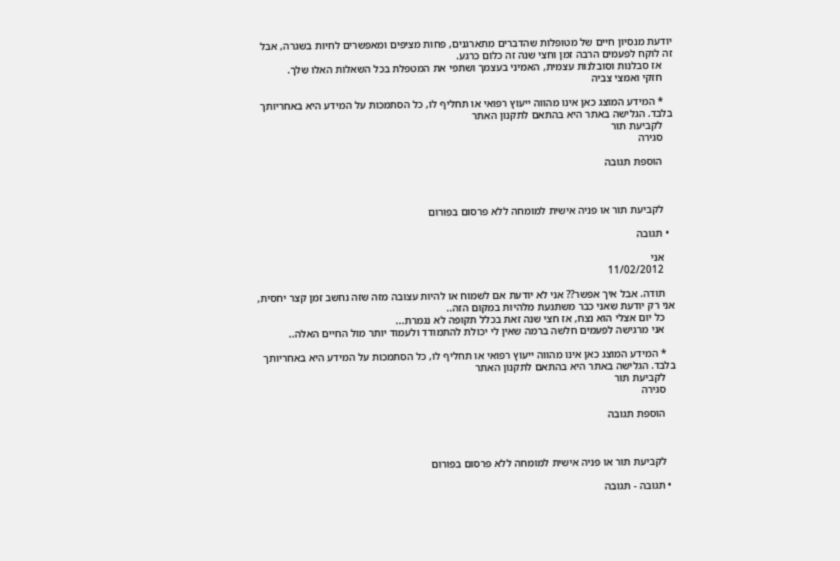יודעת מנסיון חיים של מטופלות שהדברים מתארגנים, פחות מציפים ומאפשרים לחיות בשגרה, אבל זה לוקח לפעמים הרבה זמן וחצי שנה זה כלום כרגע.
    אז סבלנות וסובלנות עצמית, האמיני בעצמך ושתפי את המטפלת בכל השאלות האלו שלך.
    חזקי ואמצי צביה

    * המידע המוצג כאן אינו מהווה ייעוץ רפואי או תחליף לו, כל הסתמכות על המידע היא באחריותך בלבד. הגלישה באתר היא בהתאם לתקנון האתר
    לקביעת תור
    סגירה

    הוספת תגובה



    לקביעת תור או פניה אישית למומחה ללא פרסום בפורום

  • תגובה

    אני
    11/02/2012

    תודה. אבל איך אפשר?? אני לא יודעת אם לשמוח או להיות עצובה מזה שזה נחשב זמן קצר יחסית, אני רק יודעת שאני כבר משתגעת מלהיות במקום הזה..
    כל יום אצלי הוא נצח, אז חצי שנה זאת בכלל תקופה לא נגמרת...
    אני מרגישה לפעמים חלשה ברמה שאין לי יכולת להתמודד ולעמוד יותר מול החיים האלה..

    * המידע המוצג כאן אינו מהווה ייעוץ רפואי או תחליף לו, כל הסתמכות על המידע היא באחריותך בלבד. הגלישה באתר היא בהתאם לתקנון האתר
    לקביעת תור
    סגירה

    הוספת תגובה



    לקביעת תור או פניה אישית למומחה ללא פרסום בפורום

  • תגובה - תגובה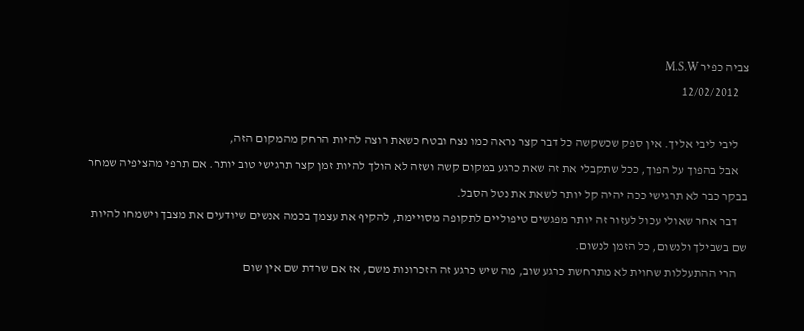צביה כפיר M.S.W
    12/02/2012

    ליבי ליבי אליך. אין ספק שכשקשה כל דבר קצר נראה כמו נצח ובטח כשאת רוצה להיות הרחק מהמקום הזה,
    אבל בהפוך על הפוך, ככל שתקבלי את זה שאת כרגע במקום קשה ושזה לא הולך להיות זמן קצר תרגישי טוב יותר. אם תרפי מהציפיה שמחר בבקר כבר לא תרגישי ככה יהיה קל יותר לשאת את נטל הסבל.
    דבר אחר שאולי עכול לעזור זה יותר מפגשים טיפוליים לתקופה מסויימת, להקיף את עצמך בכמה אנשים שיודעים את מצבך וישמחו להיות שם בשבילך ולנשום, כל הזמן לנשום.
    הרי ההתעללות שחוית לא מתרחשת כרגע שוב, מה שיש כרגע זה הזכרונות משם, אז אם שרדת שם אין שום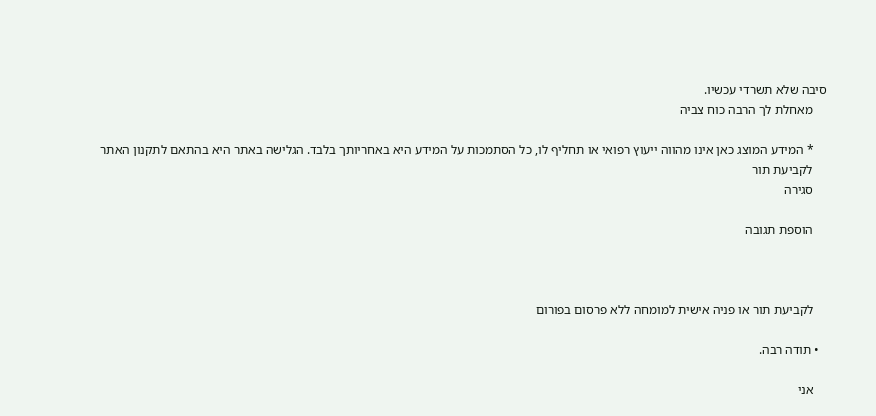סיבה שלא תשרדי עכשיו.
    מאחלת לך הרבה כוח צביה

    * המידע המוצג כאן אינו מהווה ייעוץ רפואי או תחליף לו, כל הסתמכות על המידע היא באחריותך בלבד. הגלישה באתר היא בהתאם לתקנון האתר
    לקביעת תור
    סגירה

    הוספת תגובה



    לקביעת תור או פניה אישית למומחה ללא פרסום בפורום

  • תודה רבה.

    אני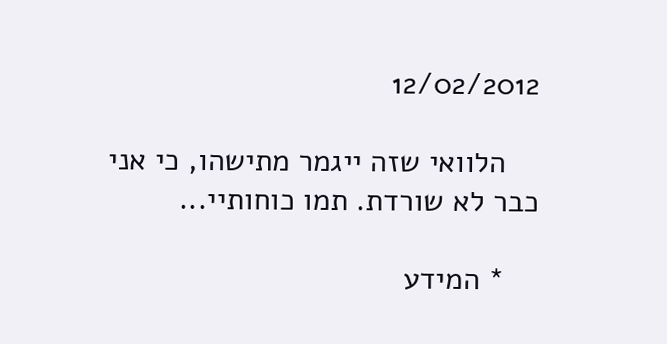12/02/2012

    הלוואי שזה ייגמר מתישהו, כי אני כבר לא שורדת. תמו כוחותיי...

    * המידע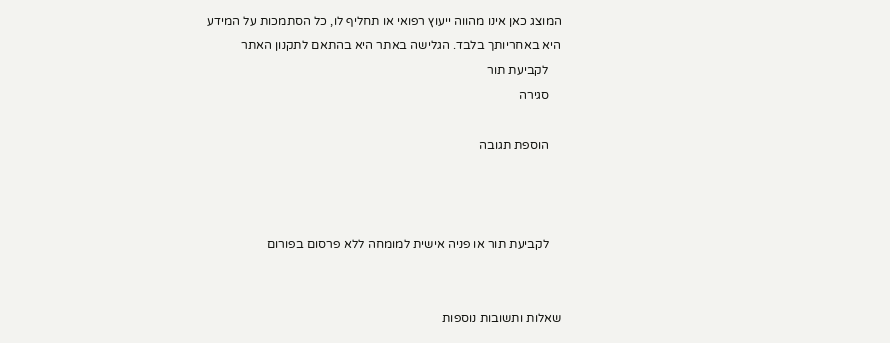המוצג כאן אינו מהווה ייעוץ רפואי או תחליף לו, כל הסתמכות על המידע היא באחריותך בלבד. הגלישה באתר היא בהתאם לתקנון האתר
    לקביעת תור
    סגירה

    הוספת תגובה



    לקביעת תור או פניה אישית למומחה ללא פרסום בפורום


שאלות ותשובות נוספות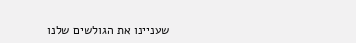שעניינו את הגולשים שלנו